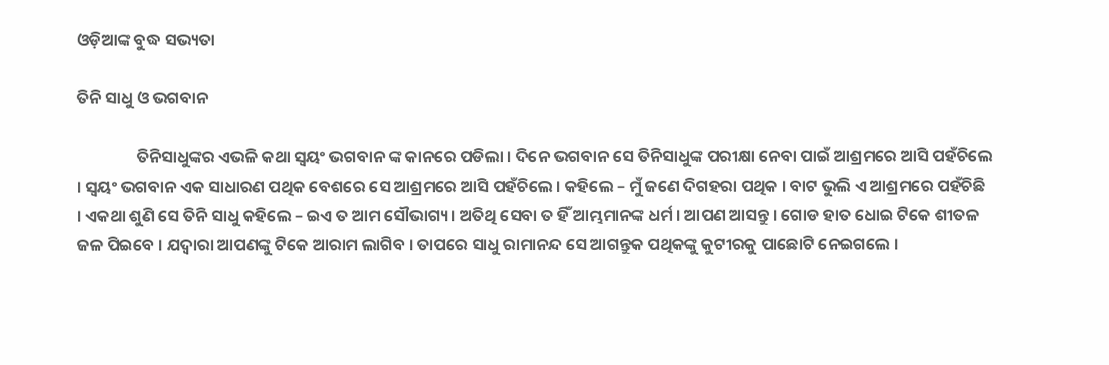ଓଡ଼ିଆଙ୍କ ବୁଦ୍ଧ ସଭ୍ୟତା

ତିନି ସାଧୁ ଓ ଭଗବାନ

                ତିନିସାଧୁଙ୍କର ଏଭଳି କଥା ସ୍ୱୟଂ ଭଗବାନ ଙ୍କ କାନରେ ପଡିଲା । ଦିନେ ଭଗବାନ ସେ ତିନିସାଧୁଙ୍କ ପରୀକ୍ଷା ନେବା ପାଇଁ ଆଶ୍ରମରେ ଆସି ପହଁଚିଲେ । ସ୍ୱୟଂ ଭଗବାନ ଏକ ସାଧାରଣ ପଥିକ ବେଶରେ ସେ ଆଶ୍ରମରେ ଆସି ପହଁଚିଲେ । କହିଲେ – ମୁଁ ଜଣେ ଦିଗହରା ପଥିକ । ବାଟ ଭୁଲି ଏ ଆଶ୍ରମରେ ପହଁଚିଛି । ଏକଥା ଶୁଣି ସେ ତିନି ସାଧୁ କହିଲେ – ଇଏ ତ ଆମ ସୌଭାଗ୍ୟ । ଅତିଥି ସେବା ତ ହିଁ ଆମ୍ଭମାନଙ୍କ ଧର୍ମ । ଆପଣ ଆସନ୍ତୁ । ଗୋଡ ହାତ ଧୋଇ ଟିକେ ଶୀତଳ ଜଳ ପିଇବେ । ଯଦ୍ୱାରା ଆପଣଙ୍କୁ ଟିକେ ଆରାମ ଲାଗିବ । ତାପରେ ସାଧୁ ରାମାନନ୍ଦ ସେ ଆଗନ୍ତୁକ ପଥିକଙ୍କୁ କୁଟୀରକୁ ପାଛୋଟି ନେଇଗଲେ ।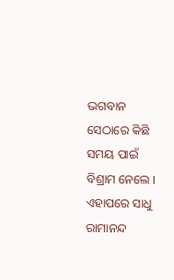ଭଗବାନ  ସେଠାରେ କିଛି ସମୟ ପାଇଁ ବିଶ୍ରାମ ନେଲେ । ଏହାପରେ ସାଧୁ ରାମାନନ୍ଦ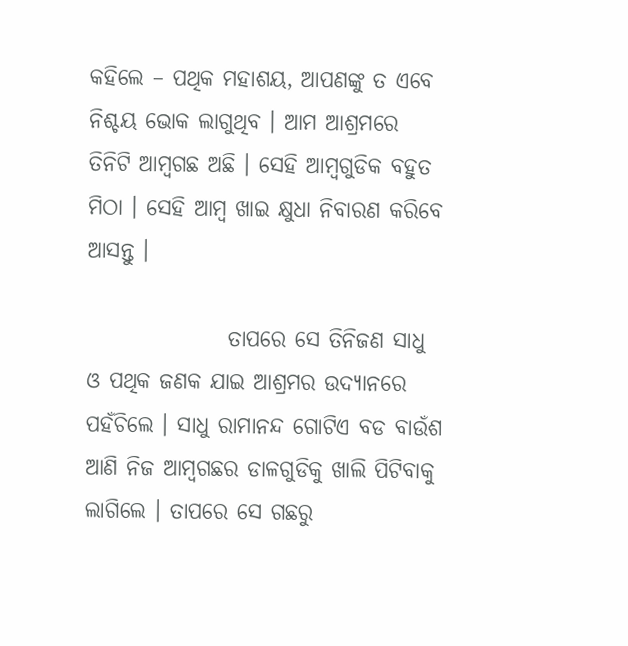କହିଲେ – ପଥିକ ମହାଶୟ, ଆପଣଙ୍କୁ ତ ଏବେ ନିଶ୍ଚୟ ଭୋକ ଲାଗୁଥିବ । ଆମ ଆଶ୍ରମରେ ତିନିଟି ଆମ୍ବଗଛ ଅଛି । ସେହି ଆମ୍ବଗୁଡିକ ବହୁତ ମିଠା । ସେହି ଆମ୍ବ ଖାଇ କ୍ଷୁଧା ନିବାରଣ କରିବେ ଆସନ୍ତୁ ।

                ତାପରେ ସେ ତିନିଜଣ ସାଧୁ ଓ ପଥିକ ଜଣକ ଯାଇ ଆଶ୍ରମର ଉଦ୍ୟାନରେ ପହଁଚିଲେ । ସାଧୁ ରାମାନନ୍ଦ ଗୋଟିଏ ବଡ ବାଉଁଶ ଆଣି ନିଜ ଆମ୍ବଗଛର ଡାଳଗୁଡିକୁ ଖାଲି ପିଟିବାକୁ ଲାଗିଲେ । ତାପରେ ସେ ଗଛରୁ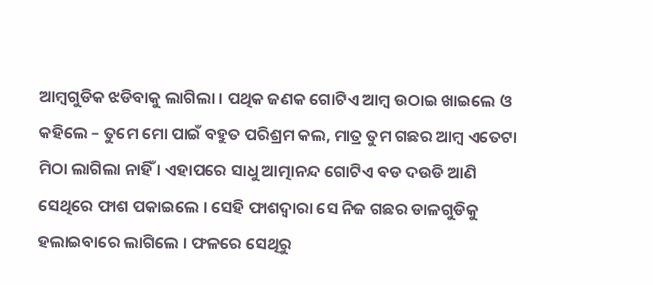ଆମ୍ବଗୁଡିକ ଝଡିବାକୁ ଲାଗିଲା । ପଥିକ ଜଣକ ଗୋଟିଏ ଆମ୍ବ ଉଠାଇ ଖାଇଲେ ଓ କହିଲେ – ତୁମେ ମୋ ପାଇଁ ବହୁତ ପରିଶ୍ରମ କଲ, ମାତ୍ର ତୁମ ଗଛର ଆମ୍ୱ ଏତେଟା ମିଠା ଲାଗିଲା ନାହିଁ । ଏହାପରେ ସାଧୁ ଆତ୍ମାନନ୍ଦ ଗୋଟିଏ ବଡ ଦଉଡି ଆଣି ସେଥିରେ ଫାଶ ପକାଇଲେ । ସେହି ଫାଶଦ୍ୱାରା ସେ ନିଜ ଗଛର ଡାଳଗୁଡିକୁ ହଲାଇବାରେ ଲାଗିଲେ । ଫଳରେ ସେଥିରୁ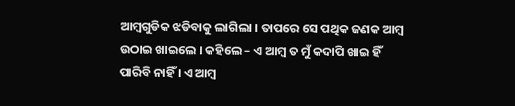ଆମ୍ବଗୁଡିକ ଝଡିବାକୁ ଲାଗିଲା । ତାପରେ ସେ ପଥିକ ଜଣକ ଆମ୍ବ ଉଠାଇ ଖାଇଲେ । କହିଲେ – ଏ ଆମ୍ବ ତ ମୁଁ କଦାପି ଖାଇ ହିଁ ପାରିବି ନାହିଁ । ଏ ଆମ୍ବ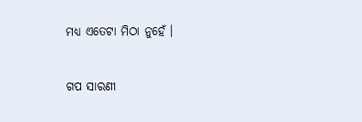ମଧ୍ୟ ଏତେଟା ମିଠା ନୁହେଁ ।


ଗପ ସାରଣୀ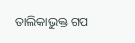ତାଲିକାଭୁକ୍ତ ଗପ